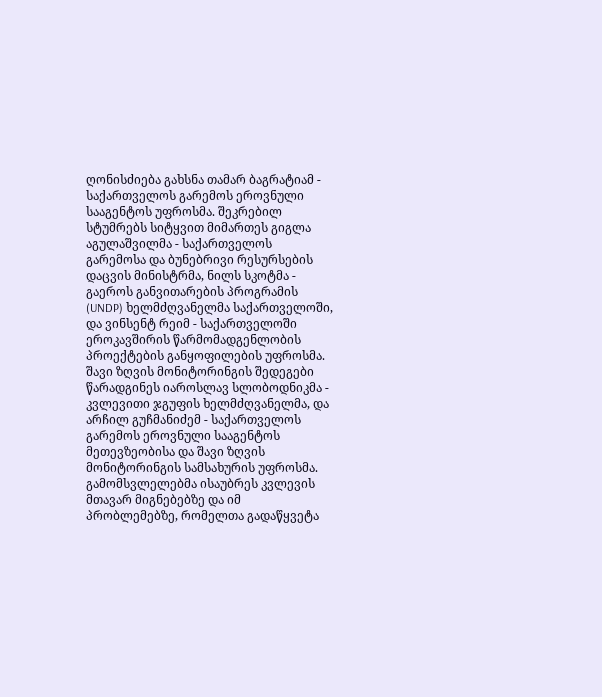ღონისძიება გახსნა თამარ ბაგრატიამ - საქართველოს გარემოს ეროვნული სააგენტოს უფროსმა. შეკრებილ სტუმრებს სიტყვით მიმართეს გიგლა აგულაშვილმა - საქართველოს გარემოსა და ბუნებრივი რესურსების დაცვის მინისტრმა, ნილს სკოტმა - გაეროს განვითარების პროგრამის (UNDP) ხელმძღვანელმა საქართველოში, და ვინსენტ რეიმ - საქართველოში ეროკავშირის წარმომადგენლობის პროექტების განყოფილების უფროსმა.
შავი ზღვის მონიტორინგის შედეგები წარადგინეს იაროსლავ სლობოდნიკმა - კვლევითი ჯგუფის ხელმძღვანელმა, და არჩილ გუჩმანიძემ - საქართველოს გარემოს ეროვნული სააგენტოს მეთევზეობისა და შავი ზღვის მონიტორინგის სამსახურის უფროსმა.
გამომსვლელებმა ისაუბრეს კვლევის მთავარ მიგნებებზე და იმ პრობლემებზე, რომელთა გადაწყვეტა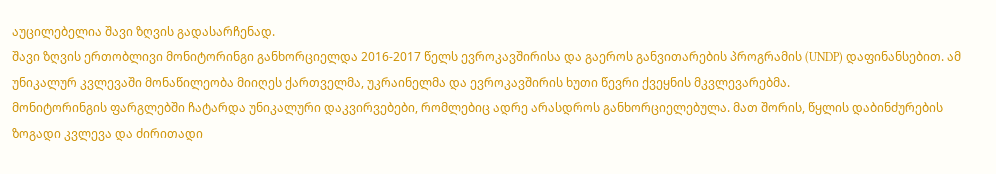აუცილებელია შავი ზღვის გადასარჩენად.
შავი ზღვის ერთობლივი მონიტორინგი განხორციელდა 2016-2017 წელს ევროკავშირისა და გაეროს განვითარების პროგრამის (UNDP) დაფინანსებით. ამ უნიკალურ კვლევაში მონაწილეობა მიიღეს ქართველმა, უკრაინელმა და ევროკავშირის ხუთი წევრი ქვეყნის მკვლევარებმა.
მონიტორინგის ფარგლებში ჩატარდა უნიკალური დაკვირვებები, რომლებიც ადრე არასდროს განხორციელებულა. მათ შორის, წყლის დაბინძურების ზოგადი კვლევა და ძირითადი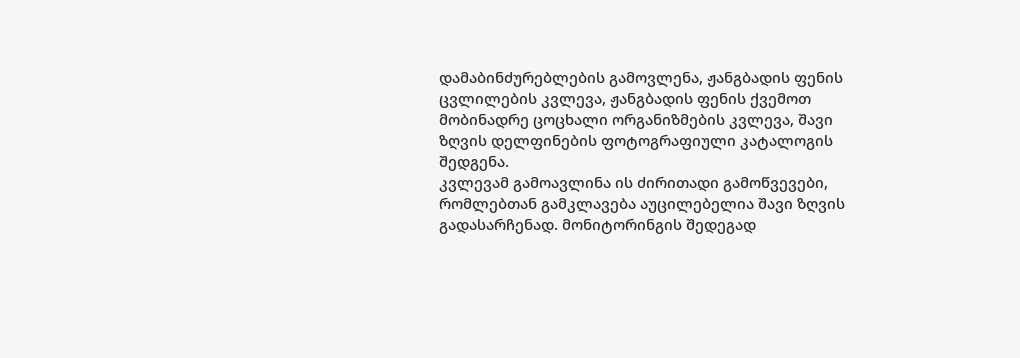დამაბინძურებლების გამოვლენა, ჟანგბადის ფენის ცვლილების კვლევა, ჟანგბადის ფენის ქვემოთ მობინადრე ცოცხალი ორგანიზმების კვლევა, შავი ზღვის დელფინების ფოტოგრაფიული კატალოგის შედგენა.
კვლევამ გამოავლინა ის ძირითადი გამოწვევები, რომლებთან გამკლავება აუცილებელია შავი ზღვის გადასარჩენად. მონიტორინგის შედეგად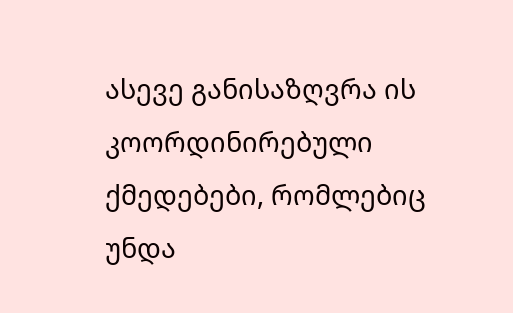ასევე განისაზღვრა ის კოორდინირებული ქმედებები, რომლებიც უნდა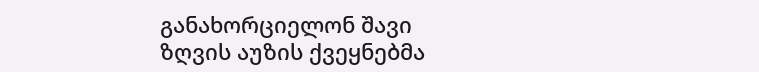განახორციელონ შავი ზღვის აუზის ქვეყნებმა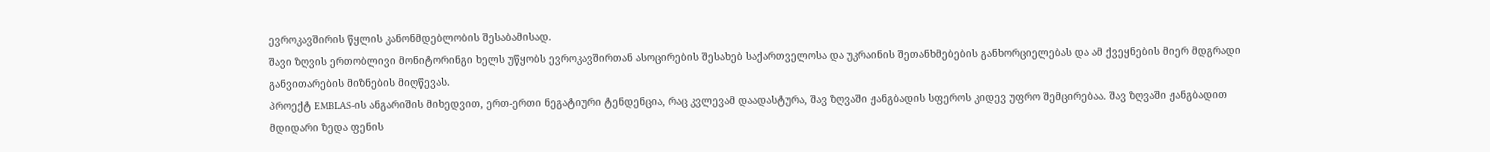ევროკავშირის წყლის კანონმდებლობის შესაბამისად.
შავი ზღვის ერთობლივი მონიტორინგი ხელს უწყობს ევროკავშირთან ასოცირების შესახებ საქართველოსა და უკრაინის შეთანხმებების განხორციელებას და ამ ქვეყნების მიერ მდგრადი განვითარების მიზნების მიღწევას.
პროექტ EMBLAS-ის ანგარიშის მიხედვით, ერთ-ერთი ნეგატიური ტენდენცია, რაც კვლევამ დაადასტურა, შავ ზღვაში ჟანგბადის სფეროს კიდევ უფრო შემცირებაა. შავ ზღვაში ჟანგბადით მდიდარი ზედა ფენის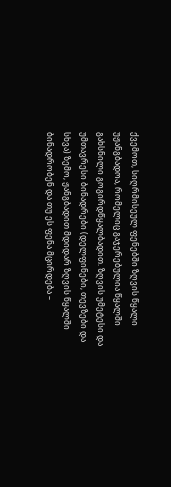ქვემოთ, სიღრმისეულ ფენებში ზღვის წყალი უჟანგბადოა, რომელიც გაჯერებულია წყალში გახსნილი გოგირდწყალბადით. ზღვის უმეტესი და უმთავრესი ბინადრები (დელფინები, თევზები და სხვა) ზემო, ჟანგბადით მდიდარ ზღვის წყალში ბინადრობენ და თუ ეს ფენა მცირდება –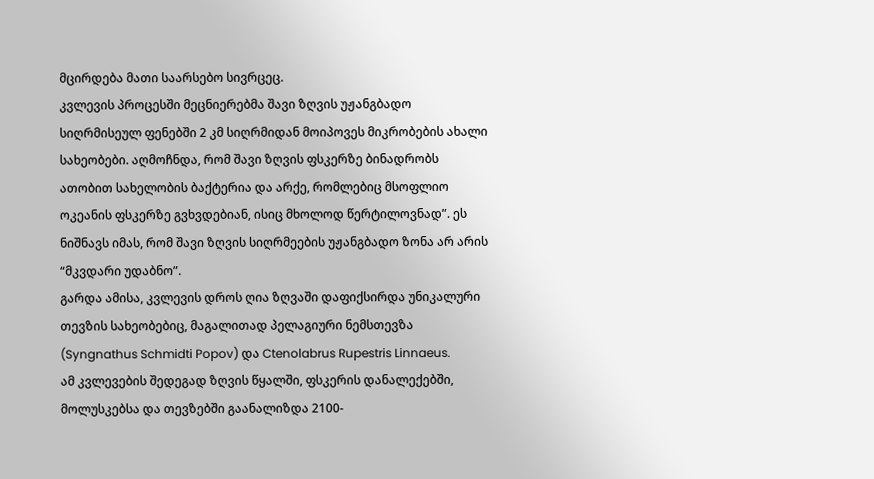მცირდება მათი საარსებო სივრცეც.
კვლევის პროცესში მეცნიერებმა შავი ზღვის უჟანგბადო სიღრმისეულ ფენებში 2 კმ სიღრმიდან მოიპოვეს მიკრობების ახალი სახეობები. აღმოჩნდა, რომ შავი ზღვის ფსკერზე ბინადრობს ათობით სახელობის ბაქტერია და არქე, რომლებიც მსოფლიო ოკეანის ფსკერზე გვხვდებიან, ისიც მხოლოდ წერტილოვნად”. ეს ნიშნავს იმას, რომ შავი ზღვის სიღრმეების უჟანგბადო ზონა არ არის “მკვდარი უდაბნო”.
გარდა ამისა, კვლევის დროს ღია ზღვაში დაფიქსირდა უნიკალური თევზის სახეობებიც, მაგალითად პელაგიური ნემსთევზა (Syngnathus Schmidti Popov) და Ctenolabrus Rupestris Linnaeus.
ამ კვლევების შედეგად ზღვის წყალში, ფსკერის დანალექებში, მოლუსკებსა და თევზებში გაანალიზდა 2100-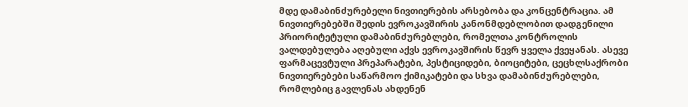მდე დამაბინძურებელი ნივთიერების არსებობა და კონცენტრაცია. ამ ნივთიერებებში შედის ევროკავშირის კანონმდებლობით დადგენილი პრიორიტეტული დამაბინძურებლები, რომელთა კონტროლის ვალდებულება აღებული აქვს ევროკავშირის წევრ ყველა ქვეყანას. ასევე ფარმაცევტული პრეპარატები, პესტიციდები, ბიოციტები, ცეცხლსაქრობი ნივთიერებები საწარმოო ქიმიკატები და სხვა დამაბინძურებლები, რომლებიც გავლენას ახდენენ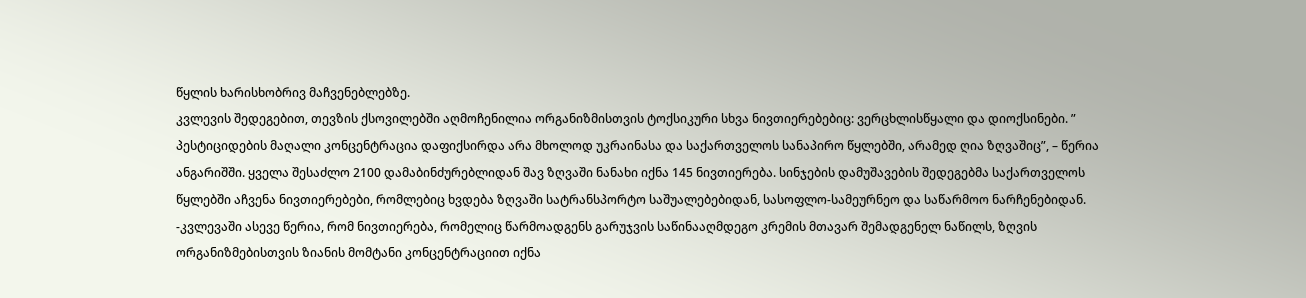წყლის ხარისხობრივ მაჩვენებლებზე.
კვლევის შედეგებით, თევზის ქსოვილებში აღმოჩენილია ორგანიზმისთვის ტოქსიკური სხვა ნივთიერებებიც: ვერცხლისწყალი და დიოქსინები. ” პესტიციდების მაღალი კონცენტრაცია დაფიქსირდა არა მხოლოდ უკრაინასა და საქართველოს სანაპირო წყლებში, არამედ ღია ზღვაშიც”, – წერია ანგარიშში. ყველა შესაძლო 2100 დამაბინძურებლიდან შავ ზღვაში ნანახი იქნა 145 ნივთიერება. სინჯების დამუშავების შედეგებმა საქართველოს წყლებში აჩვენა ნივთიერებები, რომლებიც ხვდება ზღვაში სატრანსპორტო საშუალებებიდან, სასოფლო-სამეურნეო და საწარმოო ნარჩენებიდან.
-კვლევაში ასევე წერია, რომ ნივთიერება, რომელიც წარმოადგენს გარუჯვის საწინააღმდეგო კრემის მთავარ შემადგენელ ნაწილს, ზღვის ორგანიზმებისთვის ზიანის მომტანი კონცენტრაციით იქნა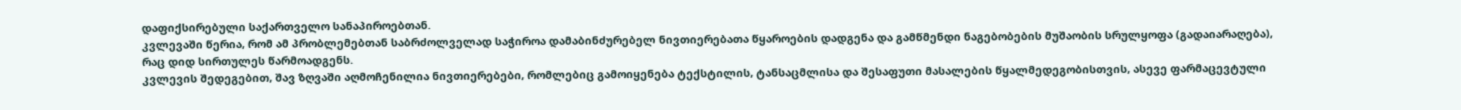დაფიქსირებული საქართველო სანაპიროებთან.
კვლევაში წერია, რომ ამ პრობლემებთან საბრძოლველად საჭიროა დამაბინძურებელ ნივთიერებათა წყაროების დადგენა და გამწმენდი ნაგებობების მუშაობის სრულყოფა (გადაიარაღება), რაც დიდ სირთულეს წარმოადგენს.
კვლევის შედეგებით, შავ ზღვაში აღმოჩენილია ნივთიერებები, რომლებიც გამოიყენება ტექსტილის, ტანსაცმლისა და შესაფუთი მასალების წყალმედეგობისთვის, ასევე ფარმაცევტული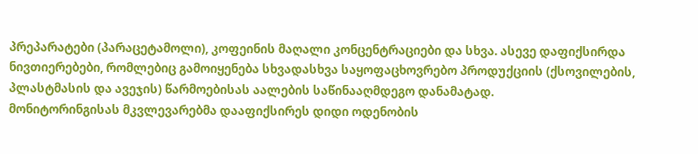პრეპარატები (პარაცეტამოლი), კოფეინის მაღალი კონცენტრაციები და სხვა. ასევე დაფიქსირდა ნივთიერებები, რომლებიც გამოიყენება სხვადასხვა საყოფაცხოვრებო პროდუქციის (ქსოვილების, პლასტმასის და ავეჯის) წარმოებისას აალების საწინააღმდეგო დანამატად.
მონიტორინგისას მკვლევარებმა დააფიქსირეს დიდი ოდენობის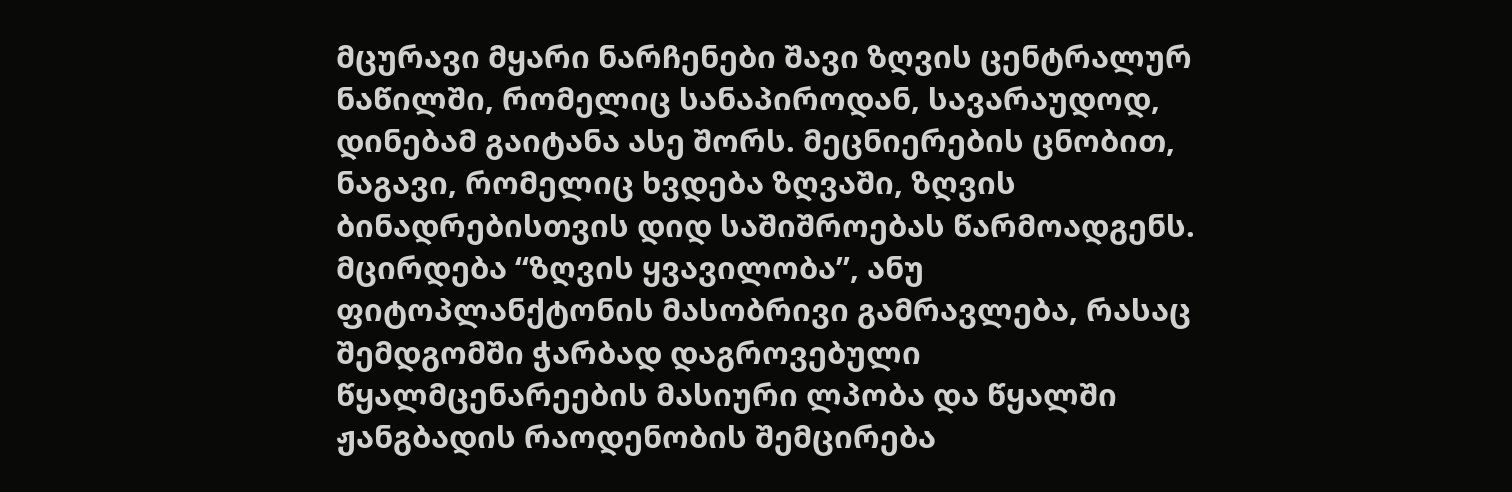მცურავი მყარი ნარჩენები შავი ზღვის ცენტრალურ ნაწილში, რომელიც სანაპიროდან, სავარაუდოდ, დინებამ გაიტანა ასე შორს. მეცნიერების ცნობით, ნაგავი, რომელიც ხვდება ზღვაში, ზღვის ბინადრებისთვის დიდ საშიშროებას წარმოადგენს.
მცირდება “ზღვის ყვავილობა”, ანუ ფიტოპლანქტონის მასობრივი გამრავლება, რასაც შემდგომში ჭარბად დაგროვებული წყალმცენარეების მასიური ლპობა და წყალში ჟანგბადის რაოდენობის შემცირება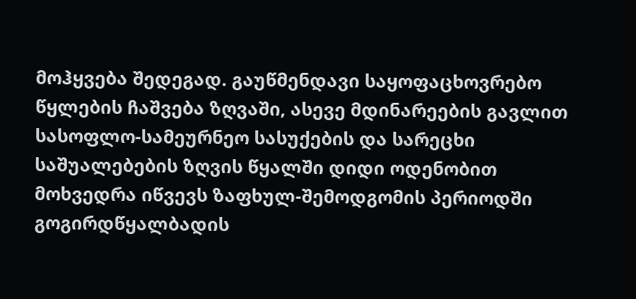მოჰყვება შედეგად. გაუწმენდავი საყოფაცხოვრებო წყლების ჩაშვება ზღვაში, ასევე მდინარეების გავლით სასოფლო-სამეურნეო სასუქების და სარეცხი საშუალებების ზღვის წყალში დიდი ოდენობით მოხვედრა იწვევს ზაფხულ-შემოდგომის პერიოდში გოგირდწყალბადის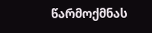წარმოქმნას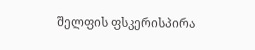შელფის ფსკერისპირა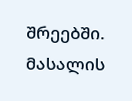შრეებში.
მასალის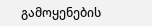გამოყენების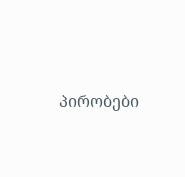პირობები